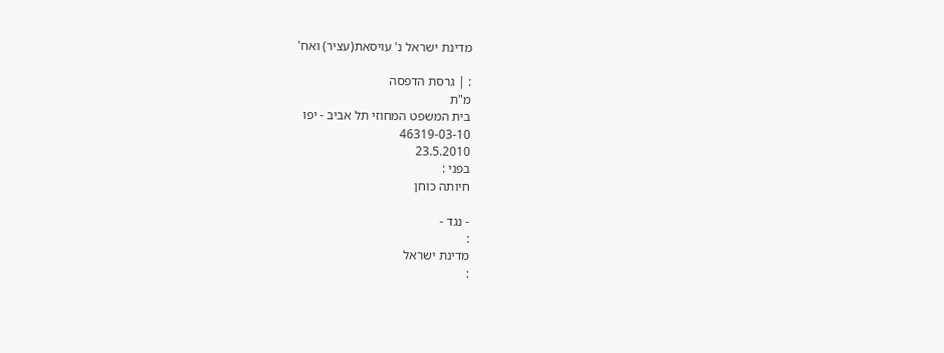מדינת ישראל נ' עויסאת(עציר) ואח'

: | גרסת הדפסה
מ"ת
בית המשפט המחוזי תל אביב - יפו
46319-03-10
23.5.2010
בפני :
חיותה כוחן

- נגד -
:
מדינת ישראל
: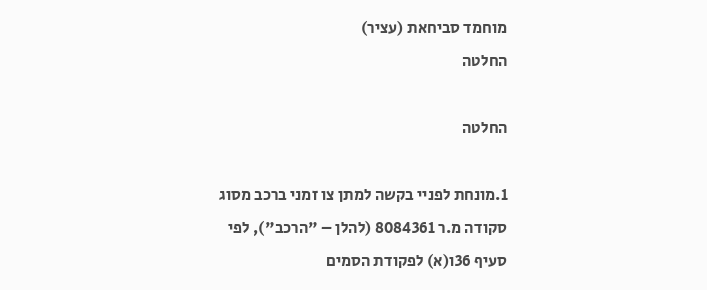מוחמד סביחאת (עציר)
החלטה

החלטה

1.מונחת לפניי בקשה למתן צו זמני ברכב מסוג סקודה מ.ר 8084361 (להלן – "הרכב"), לפי סעיף 36ו(א) לפקודת הסמים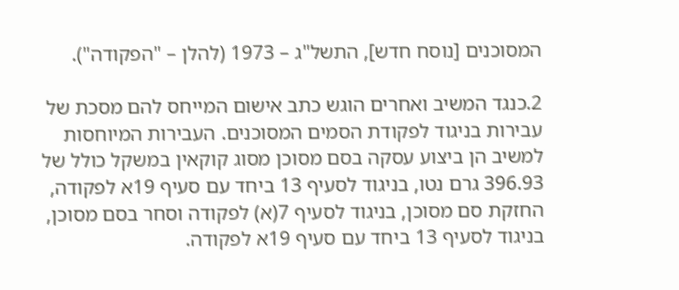המסוכנים [נוסח חדש], התשל"ג – 1973 (להלן – "הפקודה").

2.כנגד המשיב ואחרים הוגש כתב אישום המייחס להם מסכת של עבירות בניגוד לפקודת הסמים המסוכנים. העבירות המיוחסות למשיב הן ביצוע עסקה בסם מסוכן מסוג קוקאין במשקל כולל של 396.93 גרם נטו, בניגוד לסעיף 13 ביחד עם סעיף 19א לפקודה, החזקת סם מסוכן, בניגוד לסעיף 7(א) לפקודה וסחר בסם מסוכן, בניגוד לסעיף 13 ביחד עם סעיף 19א לפקודה.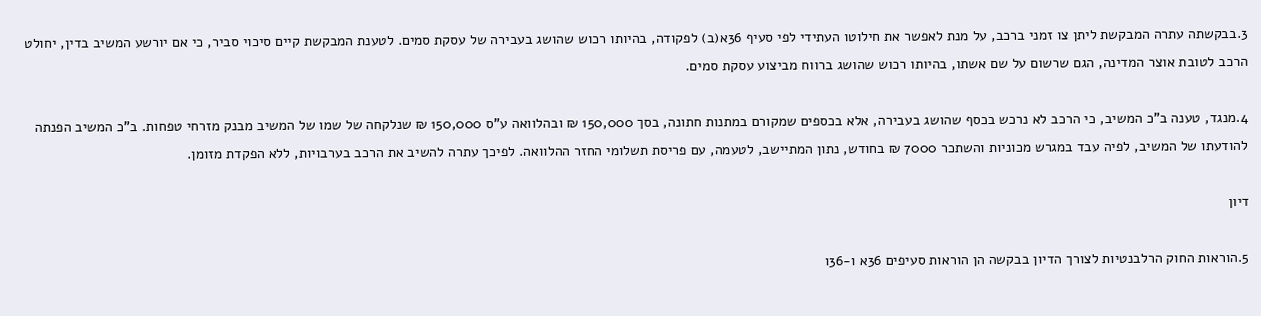3.בבקשתה עתרה המבקשת ליתן צו זמני ברכב, על מנת לאפשר את חילוטו העתידי לפי סעיף 36א(ב) לפקודה, בהיותו רכוש שהושג בעבירה של עסקת סמים. לטענת המבקשת קיים סיכוי סביר, כי אם יורשע המשיב בדין, יחולט הרכב לטובת אוצר המדינה, הגם שרשום על שם אשתו, בהיותו רכוש שהושג ברווח מביצוע עסקת סמים.

4.מנגד, טענה ב"כ המשיב, כי הרכב לא נרכש בכסף שהושג בעבירה, אלא בכספים שמקורם במתנות חתונה, בסך 150,000 ₪ ובהלוואה ע"ס 150,000 ₪ שנלקחה של שמו של המשיב מבנק מזרחי טפחות. ב"כ המשיב הפנתה להודעתו של המשיב, לפיה עבד במגרש מכוניות והשתכר 7000 ₪ בחודש, נתון המתיישב, לטעמה, עם פריסת תשלומי החזר ההלוואה. לפיכך עתרה להשיב את הרכב בערבויות, ללא הפקדת מזומן.

דיון

5.הוראות החוק הרלבנטיות לצורך הדיון בבקשה הן הוראות סעיפים 36א ו-36ו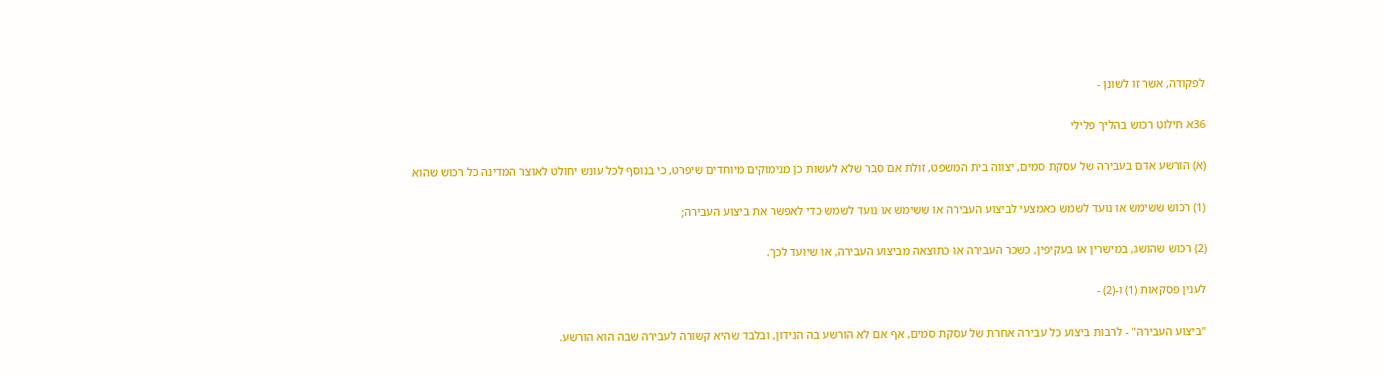לפקודה, אשר זו לשונן -

36א חילוט רכוש בהליך פלילי

(א) הורשע אדם בעבירה של עסקת סמים, יצווה בית המשפט, זולת אם סבר שלא לעשות כן מנימוקים מיוחדים שיפרט, כי בנוסף לכל עונש יחולט לאוצר המדינה כל רכוש שהוא

(1) רכוש ששימש או נועד לשמש כאמצעי לביצוע העבירה או ששימש או נועד לשמש כדי לאפשר את ביצוע העבירה;

(2) רכוש שהושג, במישרין או בעקיפין, כשכר העבירה או כתוצאה מביצוע העבירה, או שיועד לכך.

לענין פסקאות (1) ו-(2) -

"ביצוע העבירה" - לרבות ביצוע כל עבירה אחרת של עסקת סמים, אף אם לא הורשע בה הנידון, ובלבד שהיא קשורה לעבירה שבה הוא הורשע.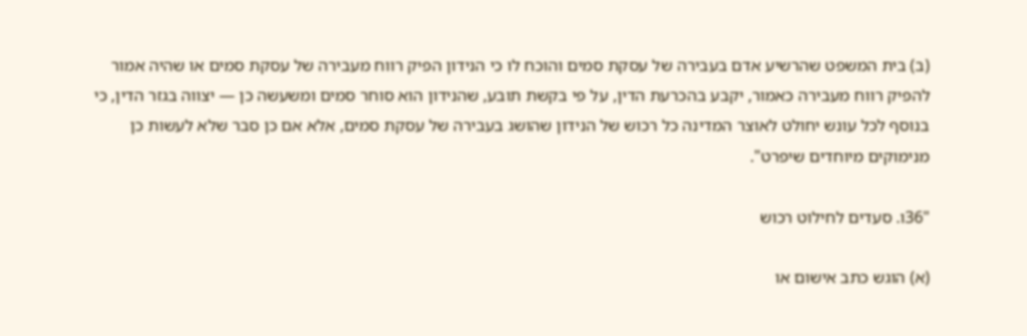(ב) בית המשפט שהרשיע אדם בעבירה של עסקת סמים והוכח לו כי הנידון הפיק רווח מעבירה של עסקת סמים או שהיה אמור להפיק רווח מעבירה כאמור, יקבע בהכרעת הדין, על פי בקשת תובע, שהנידון הוא סוחר סמים ומשעשה כן — יצווה בגזר הדין, כי בנוסף לכל עונש יחולט לאוצר המדינה כל רכוש של הנידון שהושג בעבירה של עסקת סמים, אלא אם כן סבר שלא לעשות כן מנימוקים מיוחדים שיפרט".

"36ו. סעדים לחילוט רכוש

(א) הוגש כתב אישום או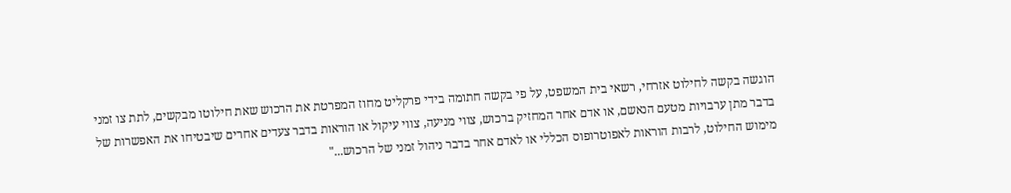הוגשה בקשה לחילוט אזרחי, רשאי בית המשפט, על פי בקשה חתומה בידי פרקליט מחוז המפרטת את הרכוש שאת חילוטו מבקשים, לתת צו זמני בדבר מתן ערבויות מטעם הנאשם, או אדם אחר המחזיק ברכוש, צווי מניעה, צווי עיקול או הוראות בדבר צעדים אחרים שיבטיחו את האפשרות של מימוש החילוט, לרבות הוראות לאפוטרופוס הכללי או לאדם אחר בדבר ניהול זמני של הרכוש..."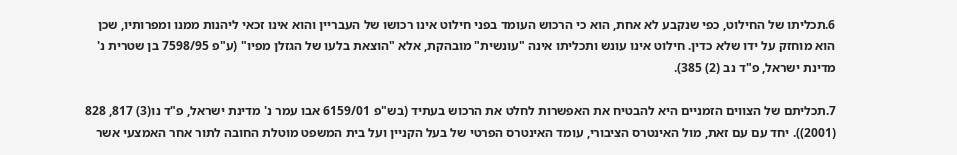6.תכליתו של החילוט, כפי שנקבע לא אחת, הוא כי הרכוש העומד בפני חילוט אינו רכושו של העבריין והוא אינו זכאי ליהנות ממנו ומפרותיו, שכן הוא מוחזק על ידו שלא כדין. חילוט אינו עונש ותכליתו אינה "עונשית" מובהקת, אלא "הוצאת בלעו של הגזלן מפיו" (ע"פ 7598/95 בן שטרית נ' מדינת ישראל, פ"ד נב (2) 385).

7.תכליתם של הצווים הזמניים היא להבטיח את האפשרות לחלט את הרכוש בעתיד (בש"פ 6159/01 אבו עמר נ' מדינת ישראל, פ"ד נו(3) 817, 828 (2001)). יחד עם עם זאת, מול האינטרס הציבורי, עומד האינטרס הפרטי של בעל הקניין ועל בית המשפט מוטלת החובה לתור אחר האמצעי אשר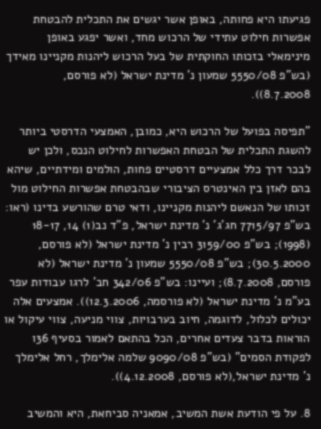פגיעתו היא פחותה, באופן אשר יגשים את התכלית להבטחת אפשרות חילוט עתידי של הרכוש מחד, ואשר יפגע באופן מינימאלי בזכותו החוקתית של בעל הרכוש ליהנות מקניינו מאידך (בש"פ 5550/08 שמעון נ' מדינת ישראל (לא פורסם, 8.7.2008)).

"תפיסה בפועל של הרכוש היא, כמובן, האמצעי הדרסטי ביותר להשגת התכלית של הבטחת האפשרות לחילוט הנכס, ולכן יש לבכר דרך כלל אמצעיים דרסטיים פחות, הולמים ומידתיים, שיהא בהם לאזן בין האינטרס הציבורי שבהבטחת אפשרות החילוט מול זכותו של הנאשם ליהנות מקניינו, ודאי טרם שהורשע בדינו (ראו: בש"פ 7715/97 חג'ג' נ' מדינת ישראל, פ"ד נב(1) 14, 18-17 (1998); בש"פ 3159/00 רבין נ' מדינת ישראל (לא פורסם, 30.5.2000); בש"פ 5550/08 שמעון נ' מדינת ישראל (לא פורסם, 8.7.2008); ועיינו: בש"פ 342/06 חב' לרגו עבודות עפר בע"מ נ' מדינת ישראל (לא פורסמה, 12.3.2006)). אמצעים אלה יכולים לכלול, לדוגמה, חיוב בערבויות, צווי מניעה, צווי עיקול או הוראות בדבר צעדים אחרים, הכל בהתאם לאמור בסעיף 36ו לפקודת הסמים" (בש"פ 9090/08 שלמה אלימלך, רחל אלימלך נ' מדינת ישראל,(לא פורסם, 4.12.2008)).

8. על פי הודעת אשת המשיב, אמאניה סביחאת, היא והמשיב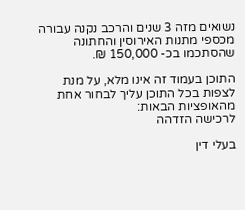נשואים מזה 3 שנים והרכב נקנה עבורה מכספי מתנות האירוסין והחתונה שהסתכמו בכ- 150,000 ₪.

התוכן בעמוד זה אינו מלא, על מנת לצפות בכל התוכן עליך לבחור אחת מהאופציות הבאות:
לרכישה הזדהה

בעלי דין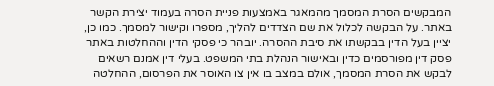המבקשים הסרת המסמך מהמאגר באמצעות פניית הסרה בעמוד יצירת הקשר באתר. על הבקשה לכלול את שם הצדדים להליך, מספרו וקישור למסמך. כמו כן, יציין בעל הדין בבקשתו את סיבת ההסרה. יובהר כי פסקי הדין וההחלטות באתר פסק דין מפורסמים כדין ובאישור הנהלת בתי המשפט. בעלי דין אמנם רשאים לבקש את הסרת המסמך, אולם במצב בו אין צו האוסר את הפרסום, ההחלטה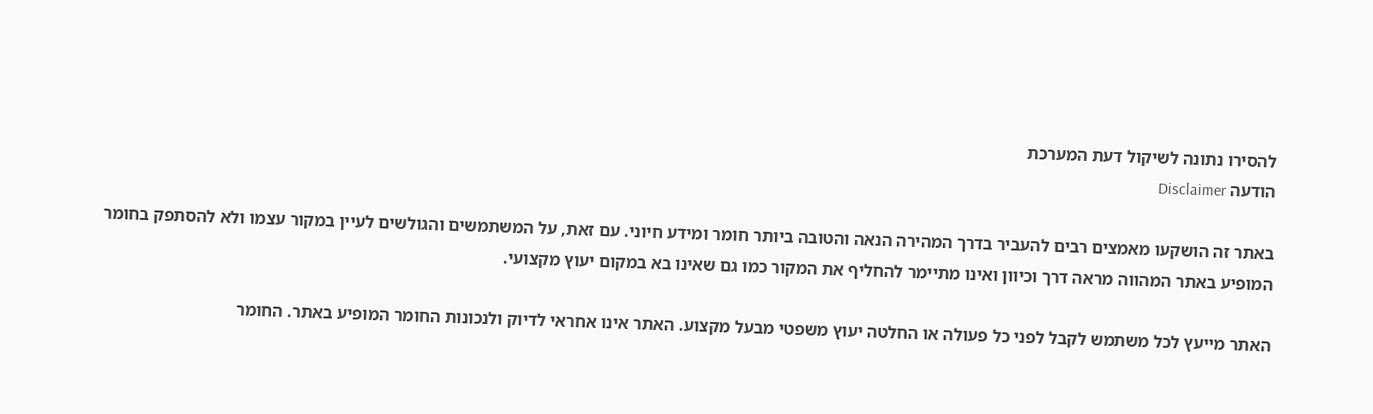להסירו נתונה לשיקול דעת המערכת
הודעה Disclaimer

באתר זה הושקעו מאמצים רבים להעביר בדרך המהירה הנאה והטובה ביותר חומר ומידע חיוני. עם זאת, על המשתמשים והגולשים לעיין במקור עצמו ולא להסתפק בחומר המופיע באתר המהווה מראה דרך וכיוון ואינו מתיימר להחליף את המקור כמו גם שאינו בא במקום יעוץ מקצועי.

האתר מייעץ לכל משתמש לקבל לפני כל פעולה או החלטה יעוץ משפטי מבעל מקצוע. האתר אינו אחראי לדיוק ולנכונות החומר המופיע באתר. החומר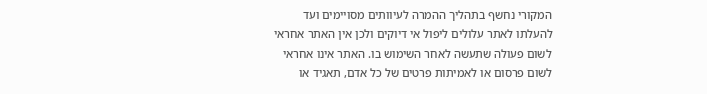המקורי נחשף בתהליך ההמרה לעיוותים מסויימים ועד להעלתו לאתר עלולים ליפול אי דיוקים ולכן אין האתר אחראי לשום פעולה שתעשה לאחר השימוש בו. האתר אינו אחראי לשום פרסום או לאמיתות פרטים של כל אדם, תאגיד או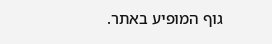גוף המופיע באתר.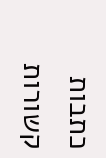כתבות קשורות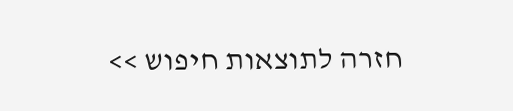חזרה לתוצאות חיפוש >>